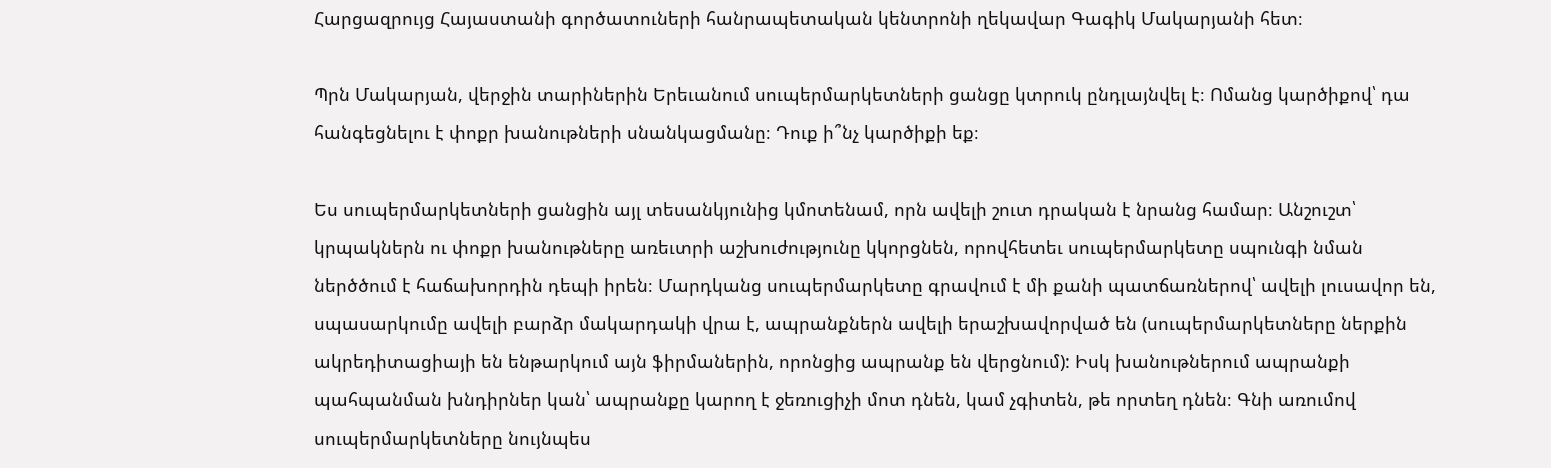Հարցազրույց Հայաստանի գործատուների հանրապետական կենտրոնի ղեկավար Գագիկ Մակարյանի հետ։

Պրն Մակարյան, վերջին տարիներին Երեւանում սուպերմարկետների ցանցը կտրուկ ընդլայնվել է։ Ոմանց կարծիքով՝ դա հանգեցնելու է փոքր խանութների սնանկացմանը։ Դուք ի՞նչ կարծիքի եք։

Ես սուպերմարկետների ցանցին այլ տեսանկյունից կմոտենամ, որն ավելի շուտ դրական է նրանց համար։ Անշուշտ՝ կրպակներն ու փոքր խանութները առեւտրի աշխուժությունը կկորցնեն, որովհետեւ սուպերմարկետը սպունգի նման ներծծում է հաճախորդին դեպի իրեն։ Մարդկանց սուպերմարկետը գրավում է մի քանի պատճառներով՝ ավելի լուսավոր են, սպասարկումը ավելի բարձր մակարդակի վրա է, ապրանքներն ավելի երաշխավորված են (սուպերմարկետները ներքին ակրեդիտացիայի են ենթարկում այն ֆիրմաներին, որոնցից ապրանք են վերցնում): Իսկ խանութներում ապրանքի պահպանման խնդիրներ կան՝ ապրանքը կարող է ջեռուցիչի մոտ դնեն, կամ չգիտեն, թե որտեղ դնեն։ Գնի առումով սուպերմարկետները նույնպես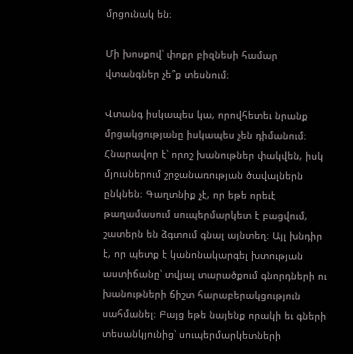մրցունակ են։

Մի խոսքով՝ փոքր բիզնեսի համար վտանգներ չե՞ք տեսնում։

Վտանգ իսկապես կա, որովհետեւ նրանք մրցակցությանը իսկապես չեն դիմանում։ Հնարավոր է՝ որոշ խանութներ փակվեն, իսկ մյուսներում շրջանառության ծավալներն ընկնեն։ Գաղտնիք չէ, որ եթե որեւէ թաղամասում սուպերմարկետ է բացվում, շատերն են ձգտում գնալ այնտեղ։ Այլ խնդիր է, որ պետք է կանոնակարգել խտության աստիճանը՝ տվյալ տարածքում գնորդների ու խանութների ճիշտ հարաբերակցություն սահմանել։ Բայց եթե նայենք որակի եւ գների տեսանկյունից՝ սուպերմարկետների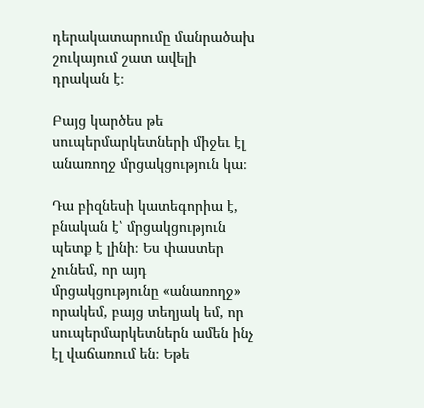դերակատարումը մանրածախ շուկայում շատ ավելի դրական է։

Բայց կարծես թե սուպերմարկետների միջեւ էլ անառողջ մրցակցություն կա։

Դա բիզնեսի կատեգորիա է, բնական է՝ մրցակցություն պետք է լինի։ Ես փաստեր չունեմ, որ այդ մրցակցությունը «անառողջ» որակեմ, բայց տեղյակ եմ, որ սուպերմարկետներն ամեն ինչ էլ վաճառում են։ Եթե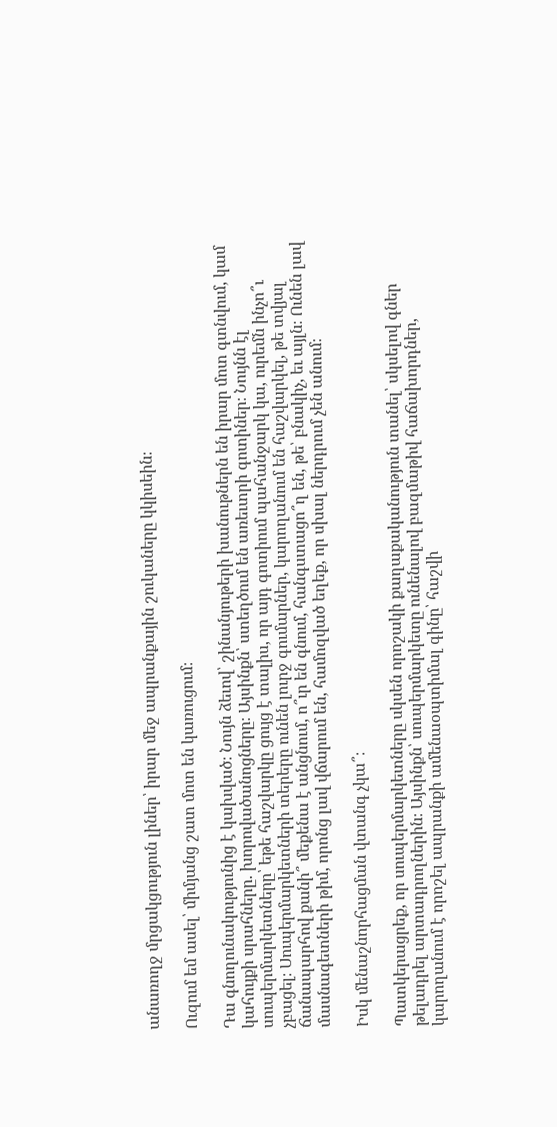անառողջ մրցակցություն լիներ՝ իրար մեջ ապրանքային շուկաները կկիսեին։

Ուզում եմ ասել՝ միմյանց շատ մոտ են կառուցում։

Դա գնողունակությունից է կախված։ Նույն ձեւով՝ շինանյութերի խանութներն են իրար մոտ գտնվում, կամ կահույքի սրահները. խորովածանոցները։ Այսինքն՝ ստեղծում են առեւտրի գոտիներ։ Նույնն էլ սուպերմարկետները՝ եթե հաշվարկը ցույց է տալիս, որ այդ գոտիում պահանջարկ կա, ուրեմն ինչո՞ւ չբացել։ Սուպերմարկետների տերերը ունեն լուրջ գումարներ, կարողանում են հաշվարկել, թե տվյալ ճանապարհով քանի՞ մեքենա է անցնում, ո՞ւր են գնում, հանգստացո՞ղ են, թե՝ բնակիչ, եւ այլն։ Ունեն լավ մասնագետների թիմ, որոնց լավ վճարում են, համոզված եղեք, որ սխալ ներդրում չեն անում։

Իսկ մենաշնորհացման վտանգ չկա՞։

Պատկերացրեք, որ սուպերմարկետները սկսեն որոշակի քաղաքականություն տանել՝ սկսելով գներ թելադրել արտադրողներին։ Այսինքն՝ սուպերմարկետը ունենալով բազմաթիվ հաճախորդներ, կարողանում է որոշել ապրանքի ամենաօպտիմալ գինը՝ հաշվի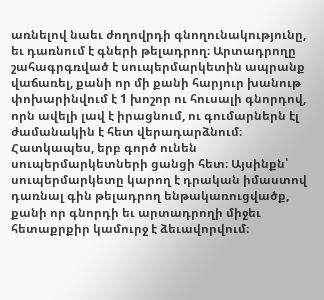առնելով նաեւ ժողովրդի գնողունակությունը, եւ դառնում է գների թելադրող։ Արտադրողը շահագրգռված է սուպերմարկետին ապրանք վաճառել, քանի որ մի քանի հարյուր խանութ փոխարինվում է 1 խոշոր ու հուսալի գնորդով, որն ավելի լավ է իրացնում, ու գումարներն էլ ժամանակին է հետ վերադարձնում։ Հատկապես, երբ գործ ունեն սուպերմարկետների ցանցի հետ։ Այսինքն՝ սուպերմարկետը կարող է դրական իմաստով դառնալ գին թելադրող ենթակառուցվածք, քանի որ գնորդի եւ արտադրողի միջեւ հետաքրքիր կամուրջ է ձեւավորվում։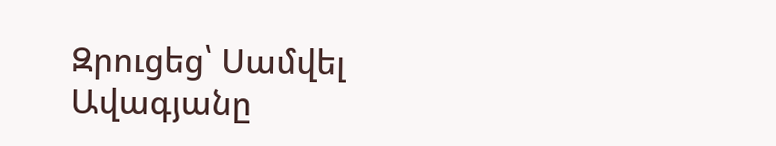Զրուցեց՝ Սամվել Ավագյանը